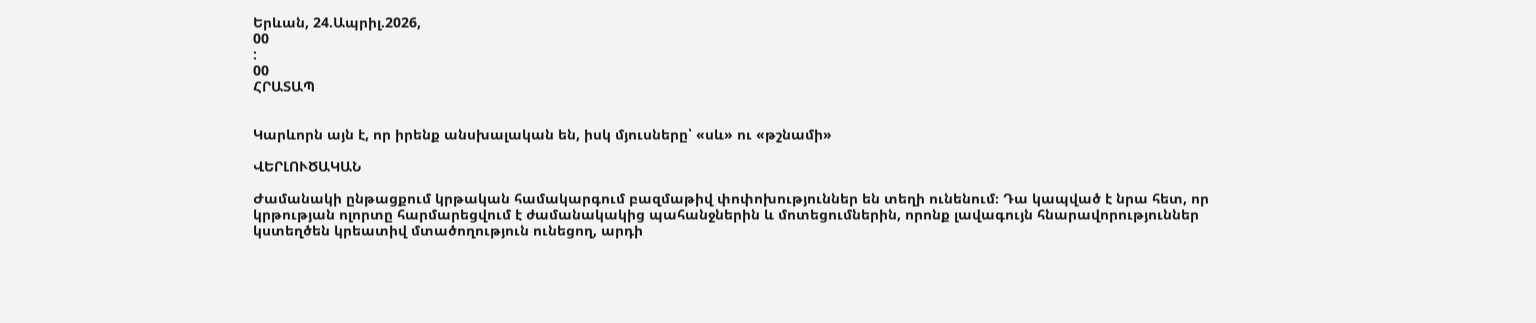Երևան, 24.Ապրիլ.2026,
00
:
00
ՀՐԱՏԱՊ


Կարևորն այն է, որ իրենք անսխալական են, իսկ մյուսները՝ «սև» ու «թշնամի»

ՎԵՐԼՈՒԾԱԿԱՆ

Ժամանակի ընթացքում կրթական համակարգում բազմաթիվ փոփոխություններ են տեղի ունենում։ Դա կապված է նրա հետ, որ կրթության ոլորտը հարմարեցվում է ժամանակակից պահանջներին և մոտեցումներին, որոնք լավագույն հնարավորություններ կստեղծեն կրեատիվ մտածողություն ունեցող, արդի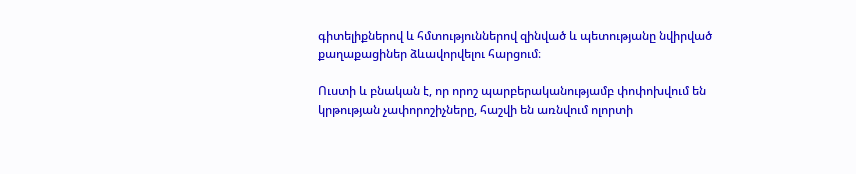գիտելիքներով և հմտություններով զինված և պետությանը նվիրված քաղաքացիներ ձևավորվելու հարցում։

Ուստի և բնական է, որ որոշ պարբերականությամբ փոփոխվում են կրթության չափորոշիչները, հաշվի են առնվում ոլորտի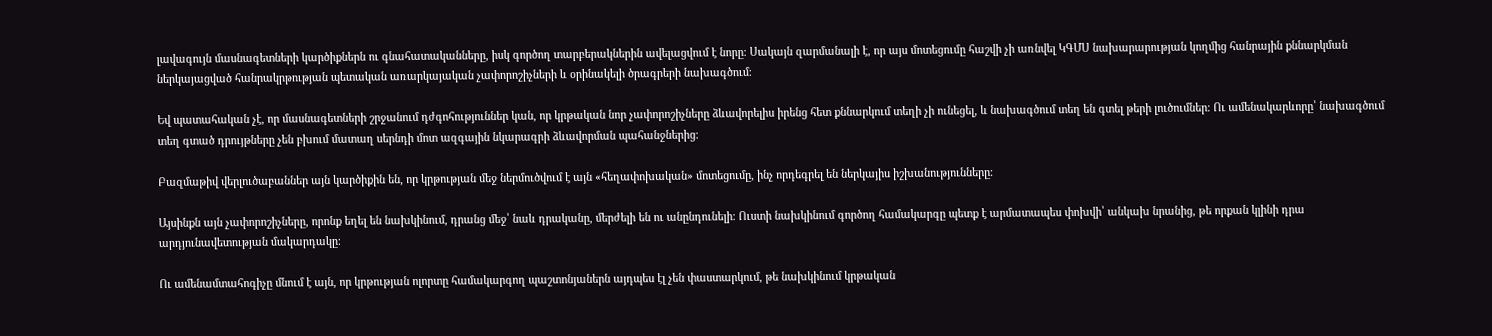լավագույն մասնագետների կարծիքներն ու գնահատականները, իսկ գործող տարբերակներին ավելացվում է նորը։ Սակայն զարմանալի է, որ այս մոտեցումը հաշվի չի առնվել ԿԳՄՍ նախարարության կողմից հանրային քննարկման ներկայացված հանրակրթության պետական առարկայական չափորոշիչների և օրինակելի ծրագրերի նախագծում։

Եվ պատահական չէ, որ մասնագետների շրջանում դժգոհություններ կան, որ կրթական նոր չափորոշիչները ձևավորելիս իրենց հետ քննարկում տեղի չի ունեցել, և նախագծում տեղ են գտել թերի լուծումներ։ Ու ամենակարևորը՝ նախագծում տեղ գտած դրույթները չեն բխում մատաղ սերնդի մոտ ազգային նկարագրի ձևավորման պահանջներից։

Բազմաթիվ վերլուծաբաններ այն կարծիքին են, որ կրթության մեջ ներմուծվում է այն «հեղափոխական» մոտեցումը, ինչ որդեգրել են ներկայիս իշխանությունները։

Այսինքն այն չափորոշիչները, որոնք եղել են նախկինում, դրանց մեջ՝ նաև դրականը, մերժելի են ու անընդունելի։ Ուստի նախկինում գործող համակարգը պետք է արմատապես փոխվի՝ անկախ նրանից, թե որքան կլինի դրա արդյունավետության մակարդակը։

Ու ամենամտահոգիչը մնում է այն, որ կրթության ոլորտը համակարգող պաշտոնյաներն այդպես էլ չեն փաստարկում, թե նախկինում կրթական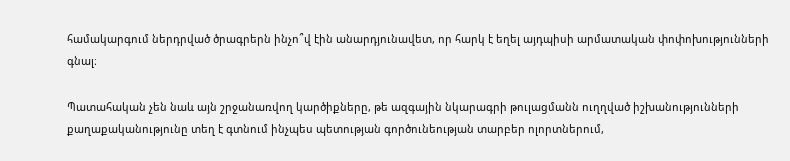համակարգում ներդրված ծրագրերն ինչո՞վ էին անարդյունավետ, որ հարկ է եղել այդպիսի արմատական փոփոխությունների գնալ։

Պատահական չեն նաև այն շրջանառվող կարծիքները, թե ազգային նկարագրի թուլացմանն ուղղված իշխանությունների քաղաքականությունը տեղ է գտնում ինչպես պետության գործունեության տարբեր ոլորտներում,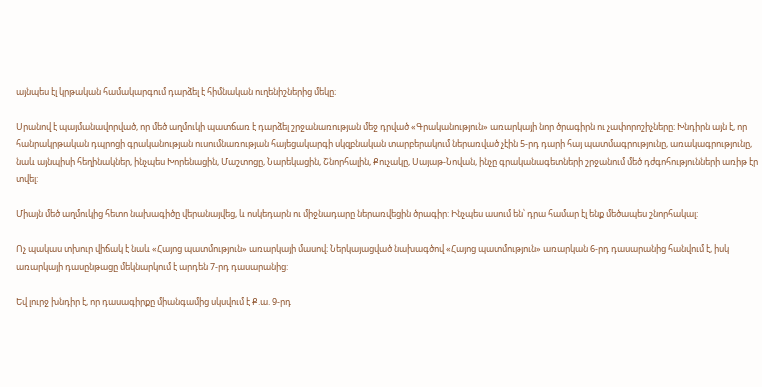այնպես էլ կրթական համակարգում դարձել է հիմնական ուղենիշներից մեկը։

Սրանով է պայմանավորված, որ մեծ աղմուկի պատճառ է դարձել շրջանառության մեջ դրված «Գրականություն» առարկայի նոր ծրագիրն ու չափորոշիչները։ Խնդիրն այն է, որ հանրակրթական դպրոցի գրականության ուսումնառության հայեցակարգի սկզբնական տարբերակում ներառված չէին 5-րդ դարի հայ պատմագրությունը, առակագրությունը, նաև այնպիսի հեղինակներ, ինչպես Խորենացին, Մաշտոցը, Նարեկացին, Շնորհալին, Քուչակը, Սայաթ-Նովան, ինչը գրականագետների շրջանում մեծ դժգոհությունների առիթ էր տվել:

Միայն մեծ աղմուկից հետո նախագիծը վերանայվեց, և ոսկեդարն ու միջնադարը ներառվեցին ծրագիր: Ինչպես ասում են՝ դրա համար էլ ենք մեծապես շնորհակալ:

Ոչ պակաս տխուր վիճակ է նաև «Հայոց պատմություն» առարկայի մասով։ Ներկայացված նախագծով «Հայոց պատմություն» առարկան 6-րդ դասարանից հանվում է, իսկ առարկայի դասընթացը մեկնարկում է արդեն 7-րդ դասարանից:

Եվ լուրջ խնդիր է, որ դասագիրքը միանգամից սկսվում է Ք.ա. 9-րդ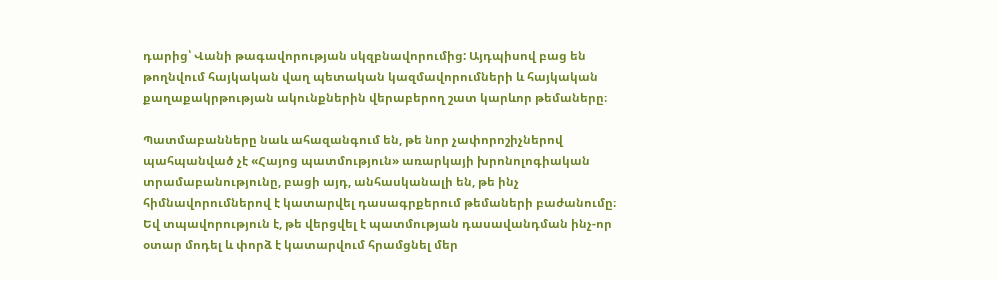դարից՝ Վանի թագավորության սկզբնավորումից: Այդպիսով բաց են թողնվում հայկական վաղ պետական կազմավորումների և հայկական քաղաքակրթության ակունքներին վերաբերող շատ կարևոր թեմաները։

Պատմաբանները նաև ահազանգում են, թե նոր չափորոշիչներով պահպանված չէ «Հայոց պատմություն» առարկայի խրոնոլոգիական տրամաբանությունը, բացի այդ, անհասկանալի են, թե ինչ հիմնավորումներով է կատարվել դասագրքերում թեմաների բաժանումը։ Եվ տպավորություն է, թե վերցվել է պատմության դասավանդման ինչ-որ օտար մոդել և փորձ է կատարվում հրամցնել մեր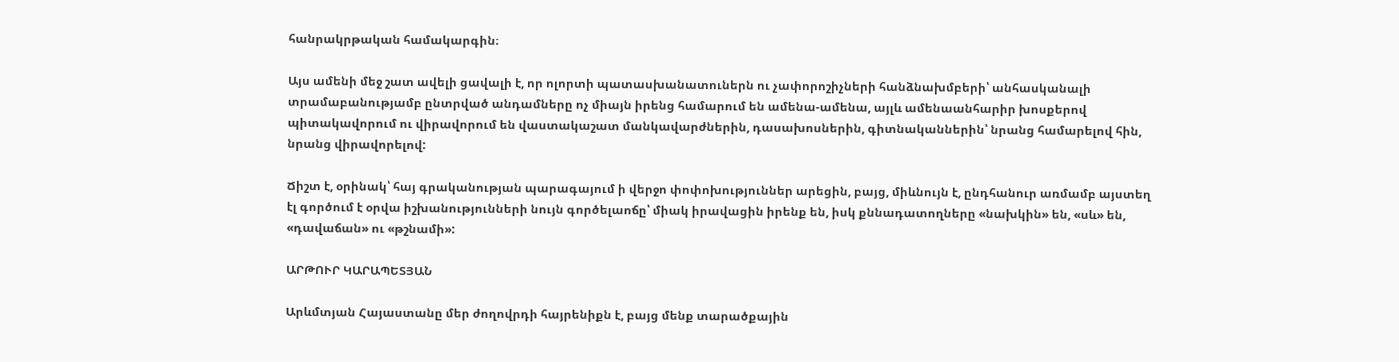հանրակրթական համակարգին։

Այս ամենի մեջ շատ ավելի ցավալի է, որ ոլորտի պատասխանատուներն ու չափորոշիչների հանձնախմբերի՝ անհասկանալի տրամաբանությամբ ընտրված անդամները ոչ միայն իրենց համարում են ամենա-ամենա, այլև ամենաանհարիր խոսքերով պիտակավորում ու վիրավորում են վաստակաշատ մանկավարժներին, դասախոսներին, գիտնականներին՝ նրանց համարելով հին, նրանց վիրավորելով:

Ճիշտ է, օրինակ՝ հայ գրականության պարագայում ի վերջո փոփոխություններ արեցին, բայց, միևնույն է, ընդհանուր առմամբ այստեղ էլ գործում է օրվա իշխանությունների նույն գործելաոճը՝ միակ իրավացին իրենք են, իսկ քննադատողները «նախկին» են, «սև» են, «դավաճան» ու «թշնամի»:

ԱՐԹՈՒՐ ԿԱՐԱՊԵՏՅԱՆ

Արևմտյան Հայաստանը մեր ժողովրդի հայրենիքն է, բայց մենք տարածքային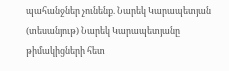պահանջներ չունենք. Նարեկ Կարապետյան (տեսանյութ) Նարեկ Կարապետյանը թիմակիցների հետ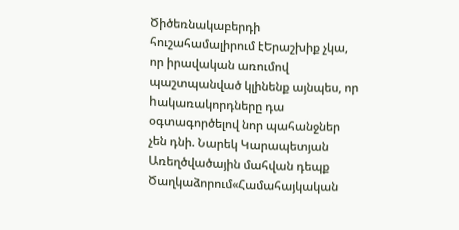Ծիծեռնակաբերդի հուշահամալիրում էԵրաշխիք չկա, որ իրավական առումով պաշտպանված կլինենք այնպես, որ hակառակորդները դա օգտագործելով նոր պահանջներ չեն դնի. Նարեկ Կարապետյան Առեղծվածային մահվան դեպք Ծաղկաձորում«Համահայկական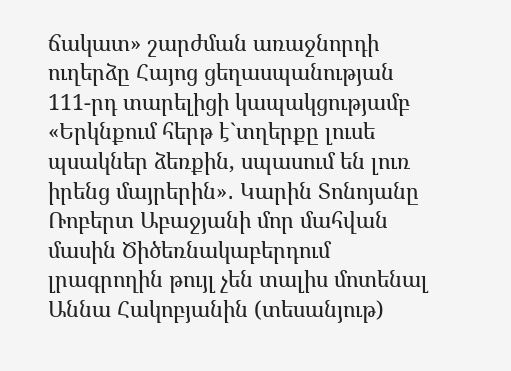ճակատ» շարժման առաջնորդի ուղերձը Հայոց ցեղասպանության 111-րդ տարելիցի կապակցությամբ «Երկնքում հերթ է`տղերքը լուսե պսակներ ձեռքին, սպասում են լուռ իրենց մայրերին»․ Կարին Տոնոյանը Ռոբերտ Աբաջյանի մոր մահվան մասին Ծիծեռնակաբերդում լրագրողին թույլ չեն տալիս մոտենալ Աննա Հակոբյանին (տեսանյութ)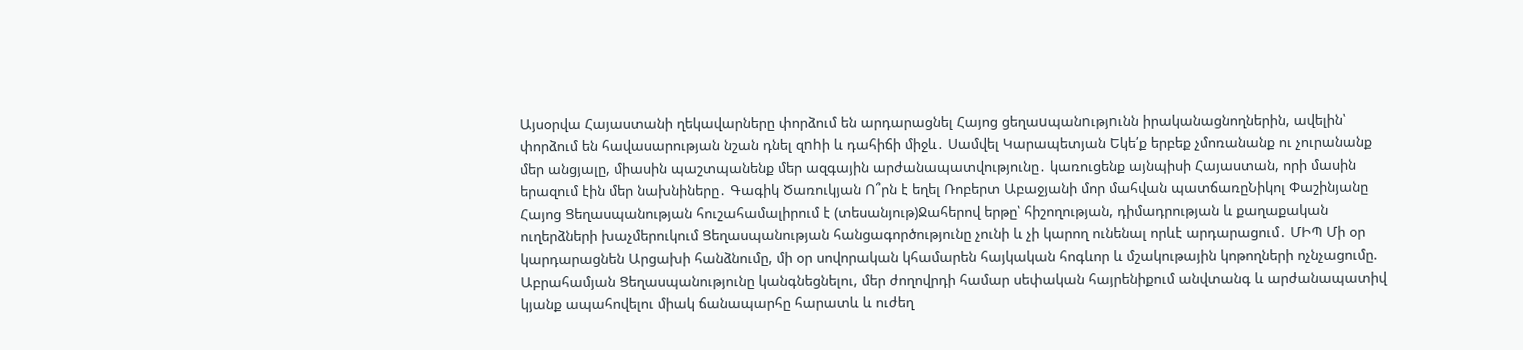Այսօրվա Հայաստանի ղեկավարները փորձում են արդարացնել Հայոց ցեղաuպանnւթյnւնն իրականացնողներին, ավելին՝ փորձում են հավասարության նշան դնել զnhի և դահիճի միջև․ Սամվել Կարապետյան Եկե՛ք երբեք չմոռանանք ու չուրանանք մեր անցյալը, միասին պաշտպանենք մեր ազգային արժանապատվությունը․ կառուցենք այնպիսի Հայաստան, որի մասին երազում էին մեր նախնիները․ Գագիկ Ծառուկյան Ո՞րն է եղել Ռոբերտ Աբաջյանի մոր մահվան պատճառըՆիկոլ Փաշինյանը Հայոց Ցեղասպանության հուշահամալիրում է (տեսանյութ)Ջահերով երթը՝ հիշողության, դիմադրության և քաղաքական ուղերձների խաչմերուկում Ցեղասպանության հանցագործությունը չունի և չի կարող ունենալ որևէ արդարացում․ ՄԻՊ Մի օր կարդարացնեն Արցախի հանձնումը, մի օր սովորական կհամարեն հայկական հոգևոր և մշակութային կոթողների ոչնչացումը. Աբրահամյան Ցեղասպանությունը կանգնեցնելու, մեր ժողովրդի համար սեփական հայրենիքում անվտանգ և արժանապատիվ կյանք ապահովելու միակ ճանապարհը հարատև և ուժեղ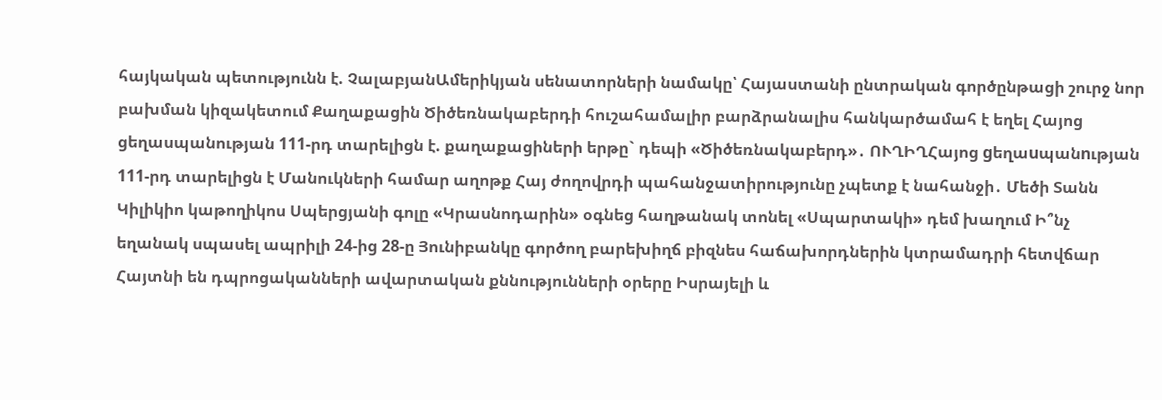հայկական պետությունն է. ՉալաբյանԱմերիկյան սենատորների նամակը՝ Հայաստանի ընտրական գործընթացի շուրջ նոր բախման կիզակետում Քաղաքացին Ծիծեռնակաբերդի հուշահամալիր բարձրանալիս հանկարծամահ է եղել Հայոց ցեղասպանության 111-րդ տարելիցն է. քաղաքացիների երթը` դեպի «Ծիծեռնակաբերդ»․ ՈՒՂԻՂՀայոց gեղաuպանnւթյան 111-րդ տարելիցն է Մանուկների համար աղոթք Հայ ժողովրդի պահանջատիրությունը չպետք է նահանջի․ Մեծի Տանն Կիլիկիո կաթողիկոս Սպերցյանի գոլը «Կրասնոդարին» օգնեց հաղթանակ տոնել «Սպարտակի» դեմ խաղում Ի՞նչ եղանակ սպասել ապրիլի 24-ից 28-ը Յունիբանկը գործող բարեխիղճ բիզնես հաճախորդներին կտրամադրի հետվճար Հայտնի են դպրոցականների ավարտական քննությունների օրերը Իսրայելի և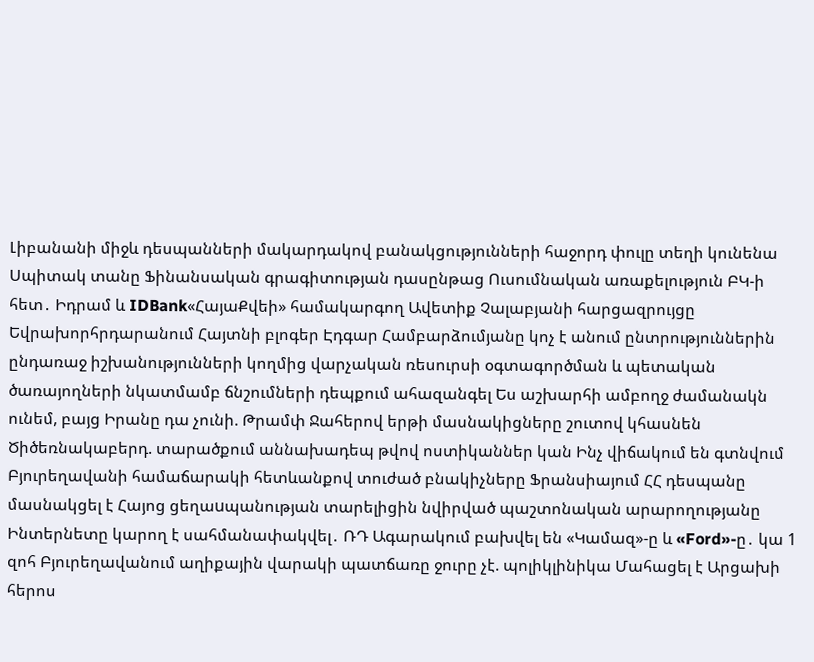Լիբանանի միջև դեսպանների մակարդակով բանակցությունների հաջորդ փուլը տեղի կունենա Սպիտակ տանը Ֆինանսական գրագիտության դասընթաց Ուսումնական առաքելություն ԲԿ-ի հետ․ Իդրամ և IDBank«ՀայաՔվեի» համակարգող Ավետիք Չալաբյանի հարցազրույցը Եվրախորհրդարանում Հայտնի բլոգեր Էդգար Համբարձումյանը կոչ է անում ընտրություններին ընդառաջ իշխանությունների կողմից վարչական ռեսուրսի օգտագործման և պետական ծառայողների նկատմամբ ճնշումների դեպքում ահազանգել Ես աշխարհի ամբողջ ժամանակն ունեմ, բայց Իրանը դա չունի. Թրամփ Ջահերով երթի մասնակիցները շուտով կհասնեն Ծիծեռնակաբերդ. տարածքում աննախադեպ թվով ոստիկաններ կան Ինչ վիճակում են գտնվում Բյուրեղավանի համաճարակի հետևանքով տուժած բնակիչները Ֆրանսիայում ՀՀ դեսպանը մասնակցել է Հայոց ցեղաuպանության տարելիցին նվիրված պաշտոնական արարողությանը Ինտերնետը կարող է սահմանափակվել․ ՌԴ Ագարակում բախվել են «Կամազ»-ը և «Ford»-ը․ կա 1 զոհ Բյուրեղավանում աղիքային վարակի պատճառը ջուրը չէ. պոլիկլինիկա Մահացել է Արցախի հերոս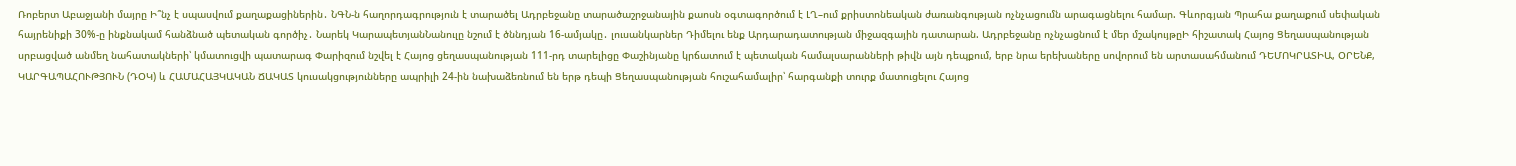Ռոբերտ Աբաջյանի մայրը Ի՞նչ է սպասվում քաղաքացիներին․ ՆԳՆ-ն հաղորդագրություն է տարածել Ադրբեջանը տարածաշրջանային քաոսն օգտագործում է ԼՂ–ում քրիստոնեական ժառանգության ոչնչացումն արագացնելու համար. Գևորգյան Պրահա քաղաքում սեփական հայրենիքի 30%-ը ինքնակամ հանձնած պետական գործիչ․ Նարեկ ԿարապետյանՆանուլը նշում է ծննդյան 16-ամյակը․ լուսանկարներ Դիմելու ենք Արդարադատության միջազգային դատարան. Ադրբեջանը ոչնչացնում է մեր մշակույթըԻ հիշատակ Հայոց Ցեղասպանության սրբացված անմեղ նահատակների՝ կմատուցվի պատարագ Փարիզում նշվել է Հայոց ցեղասպանության 111-րդ տարելիցը Փաշինյանը կրճատում է պետական համալսարանների թիվն այն դեպքում, երբ նրա երեխաները սովորում են արտասահմանում ԴԵՄՈԿՐԱՏԻԱ, ՕՐԵՆՔ, ԿԱՐԳԱՊԱՀՈՒԹՅՈՒՆ (ԴՕԿ) և ՀԱՄԱՀԱՅԿԱԿԱՆ ՃԱԿԱՏ կուսակցությունները ապրիլի 24-ին նախաձեռնում են երթ դեպի Ցեղասպանության հուշահամալիր՝ հարգանքի տուրք մատուցելու Հայոց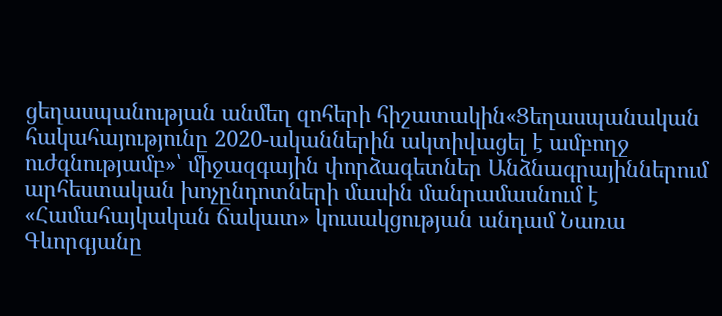ցեղասպանության անմեղ զոհերի հիշատակին«Ցեղասպանական հակահայությունը 2020-ականներին ակտիվացել է ամբողջ ուժգնությամբ»՝ միջազգային փորձագետներ Անձնագրայիններում արհեստական խոչընդոտների մասին մանրամասնում է «Համահայկական ճակատ» կուսակցության անդամ Նառա Գևորգյանը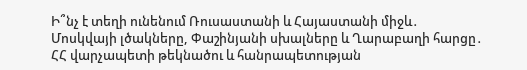Ի՞նչ է տեղի ունենում Ռուսաստանի և Հայաստանի միջև․ Մոսկվայի լծակները, Փաշինյանի սխալները և Ղարաբաղի հարցը․ ՀՀ վարչապետի թեկնածու և հանրապետության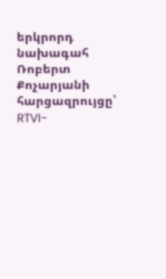երկրորդ նախագահ Ռոբերտ Քոչարյանի հարցազրույցը՝ RTVI-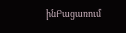ինԲացառում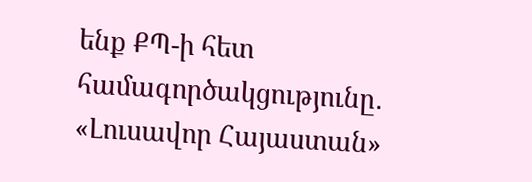ենք ՔՊ-ի հետ համագործակցությունը․ «Լուսավոր Հայաստան»